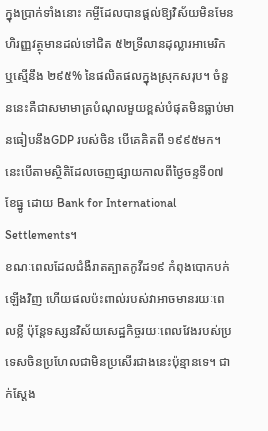ក្នុងប្រាក់ទាំងនោះ កម្ចីដែលបានផ្តល់ឱ្យវិស័យមិនមែនហិរញ្ញវត្ថុមានដល់ទៅជិត ៥២ទ្រីលានដុល្លារអាមេរិក ឬស្មើនឹង ២៩៥% នៃផលិតផលក្នុងស្រុកសរុប។ ចំនួននេះគឺជាសមាមាត្របំណុលមួយខ្ពស់បំផុតមិនធ្លាប់មានធៀបនឹងGDP របស់ចិន បើគេគិតពី ១៩៩៥មក។ នេះបើតាមស្ថិតិដែលចេញផ្សាយកាលពីថ្ងៃចន្ទទី០៧ខែធ្នូ ដោយ Bank for International Settlements។
ខណៈពេលដែលជំងឺរាតត្បាតកូវីដ១៩ កំពុងបោកបក់ឡើងវិញ ហើយផលប៉ះពាល់របស់វាអាចមានរយៈពេលខ្លី ប៉ុន្តែទស្សនវិស័យសេដ្ឋកិច្ចរយៈពេលវែងរបស់ប្រទេសចិនប្រហែលជាមិនប្រសើរជាងនេះប៉ុន្មានទេ។ ជាក់ស្តែង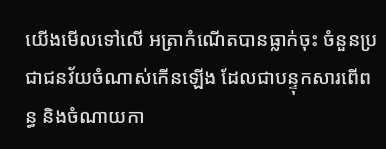យើងមើលទៅលើ អត្រាកំណើតបានធ្លាក់ចុះ ចំនួនប្រជាជនវ័យចំណាស់កើនឡើង ដែលជាបន្ទុកសារពើពន្ធ និងចំណាយកា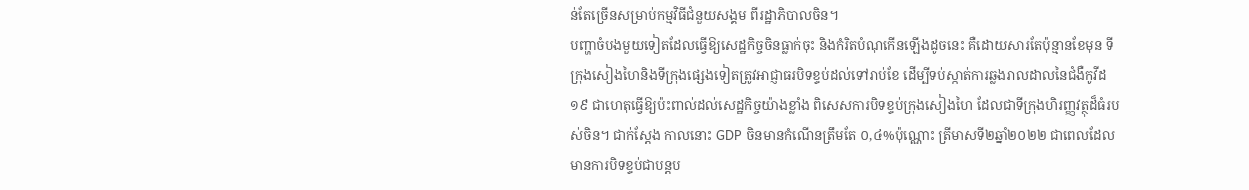ន់តែច្រើនសម្រាប់កម្មវិធីជំនួយសង្គម ពីរដ្ឋាភិបាលចិន។
បញ្ហាចំបងមួយទៀតដែលធ្វើឱ្យសេដ្ឋកិច្ចចិនធ្លាក់ចុះ និងកំរិតបំណុកើនឡើងដូចនេះ គឺដោយសារតែប៉ុន្មានខែមុន ទីក្រុងសៀងហៃនិងទីក្រុងផ្សេងទៀតត្រូវអាជ្ញាធរបិទខ្ទប់ដល់ទៅរាប់ខែ ដើម្បីទប់ស្កាត់ការឆ្លងរាលដាលនៃជំងឺកូវីដ១៩ ជាហេតុធ្វើឱ្យប៉ះពាល់ដល់សេដ្ឋកិច្ចយ៉ាងខ្លាំង ពិសេសការបិទខ្ទប់ក្រុងសៀងហៃ ដែលជាទីក្រុងហិរញ្ញវត្ថុដ៏ធំរបស់ចិន។ ជាក់ស្តែង កាលនោះ GDP ចិនមានកំណើនត្រឹមតែ ០,៤%ប៉ុណ្ណោះ ត្រីមាសទី២ឆ្នាំ២០២២ ជាពេលដែលមានការបិទខ្ទប់ជាបន្តប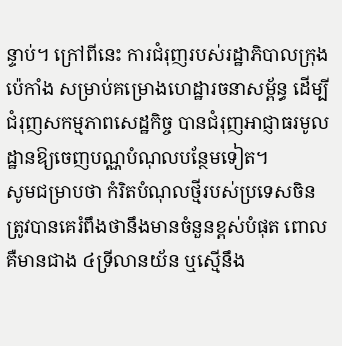ន្ទាប់។ ក្រៅពីនេះ ការជំរុញរបស់រដ្ឋាភិបាលក្រុងប៉េកាំង សម្រាប់គម្រោងហេដ្ឋារចនាសម្ព័ន្ធ ដើម្បីជំរុញសកម្មភាពសេដ្ឋកិច្ច បានជំរុញអាជ្ញាធរមូលដ្ឋានឱ្យចេញបណ្ណបំណុលបន្ថែមទៀត។
សូមជម្រាបថា កំរិតបំណុលថ្មីរបស់ប្រទេសចិន ត្រូវបានគេរំពឹងថានឹងមានចំនួនខ្ពស់បំផុត ពោលគឺមានជាង ៤ទ្រីលានយ័ន ឬស្មើនឹង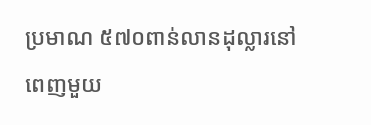ប្រមាណ ៥៧០ពាន់លានដុល្លារនៅពេញមួយ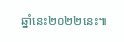ឆ្នាំនេះ២០២២នេះ៕